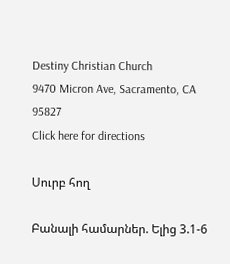Destiny Christian Church
9470 Micron Ave, Sacramento, CA 95827
Click here for directions

Սուրբ հող

Բանալի համարներ. Ելից 3.1-6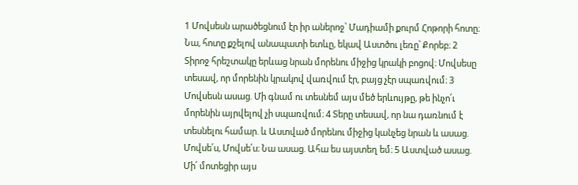1 Մովսեսն արածեցնում էր իր աներոջ՝ Մադիամի քուրմ Հոթորի հոտը։ Նա, հոտը քշելով անապատի ետևը, եկավ Աստծու լեռը՝ Քորեբ։ 2 Տիրոջ հրեշտակը երևաց նրան մորենու միջից կրակի բոցով։ Մովսեսը տեսավ, որ մորենին կրակով վառվում էր, բայց չէր սպառվում։ 3 Մովսեսն ասաց. Մի գնամ ու տեսնեմ այս մեծ երևույթը, թե ինչո՛ւ մորենին այրվելով չի սպառվում։ 4 Տերը տեսավ, որ նա դառնում է տեսնելու համար. և Աստված մորենու միջից կանչեց նրան և ասաց. Մովսե՛ս, Մովսե՛ս։ Նա ասաց. Ահա ես այստեղ եմ։ 5 Աստված ասաց. Մի՛ մոտեցիր այս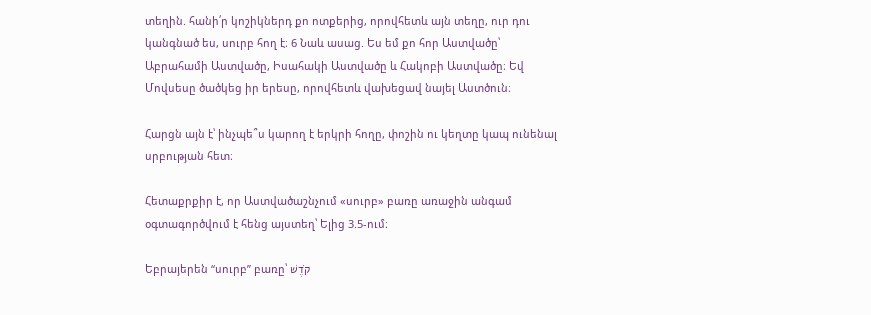տեղին. հանի՛ր կոշիկներդ քո ոտքերից, որովհետև այն տեղը, ուր դու կանգնած ես, սուրբ հող է։ 6 Նաև ասաց. Ես եմ քո հոր Աստվածը՝ Աբրահամի Աստվածը, Իսահակի Աստվածը և Հակոբի Աստվածը։ Եվ Մովսեսը ծածկեց իր երեսը, որովհետև վախեցավ նայել Աստծուն։

Հարցն այն է՝ ինչպե՞ս կարող է երկրի հողը, փոշին ու կեղտը կապ ունենալ սրբության հետ։

Հետաքրքիր է, որ Աստվածաշնչում «սուրբ» բառը առաջին անգամ օգտագործվում է հենց այստեղ՝ Ելից 3.5-ում։

Եբրայերեն “սուրբ” բառը՝ קֹדֶשׁ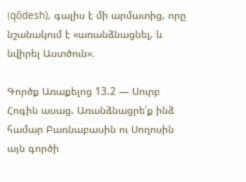(qōdesh), գալիս է մի արմատից, որը նշանակում է «առանձնացնել, և նվիրել Աստծուն»։

Գործք Առաքելոց 13.2 — Սուրբ Հոգին ասաց. Առանձնացրե՛ք ինձ համար Բառնաբասին ու Սողոսին այն գործի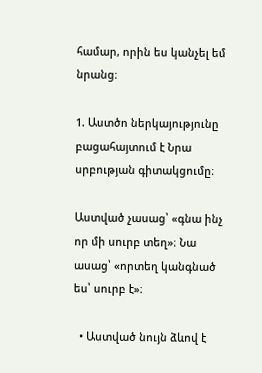համար, որին ես կանչել եմ նրանց։

1. Աստծո ներկայությունը բացահայտում է Նրա սրբության գիտակցումը։

Աստված չասաց՝ «գնա ինչ որ մի սուրբ տեղ»։ Նա ասաց՝ «որտեղ կանգնած ես՝ սուրբ է»։

  • Աստված նույն ձևով է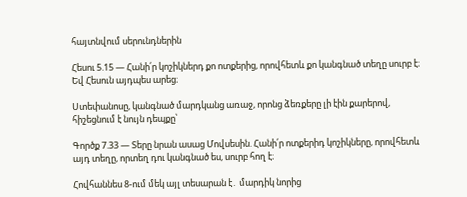հայտնվում սերունդներին

Հեսու 5.15 — Հանի՛ր կոշիկներդ քո ոտքերից, որովհետև քո կանգնած տեղը սուրբ է։ Եվ Հեսուն այդպես արեց։

Ստեփանոսը, կանգնած մարդկանց առաջ, որոնց ձեռքերը լի էին քարերով, հիշեցնում է նույն դեպքը՝

Գործք 7.33 — Տերը նրան ասաց Մովսեսին. Հանի՛ր ոտքերիդ կոշիկները, որովհետև այդ տեղը, որտեղ դու կանգնած ես, սուրբ հող է։

Հովհաննես 8-ում մեկ այլ տեսարան է․ մարդիկ նորից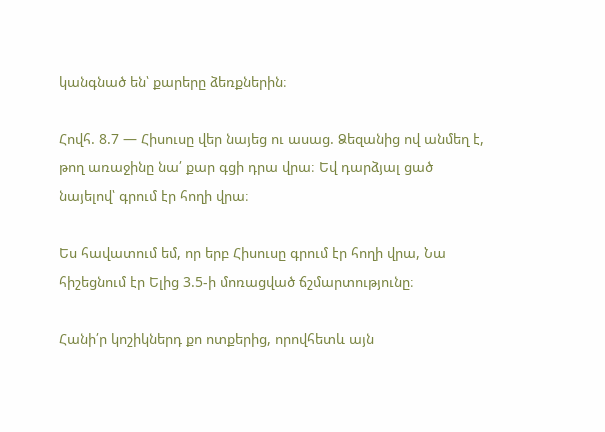կանգնած են՝ քարերը ձեռքներին։

Հովհ. 8.7 — Հիսուսը վեր նայեց ու ասաց. Ձեզանից ով անմեղ է, թող առաջինը նա՛ քար գցի դրա վրա։ Եվ դարձյալ ցած նայելով՝ գրում էր հողի վրա։

Ես հավատում եմ, որ երբ Հիսուսը գրում էր հողի վրա, Նա հիշեցնում էր Ելից 3.5-ի մոռացված ճշմարտությունը։

Հանի՛ր կոշիկներդ քո ոտքերից, որովհետև այն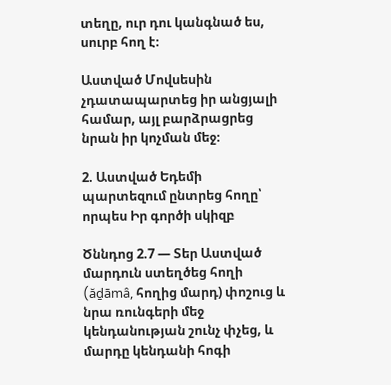տեղը, ուր դու կանգնած ես, սուրբ հող է։

Աստված Մովսեսին չդատապարտեց իր անցյալի համար, այլ բարձրացրեց նրան իր կոչման մեջ։

2. Աստված Եդեմի պարտեզում ընտրեց հողը՝ որպես Իր գործի սկիզբ

Ծննդոց 2.7 — Տեր Աստված մարդուն ստեղծեց հողի (ăḏāmâ, հողից մարդ) փոշուց և նրա ռունգերի մեջ կենդանության շունչ փչեց, և մարդը կենդանի հոգի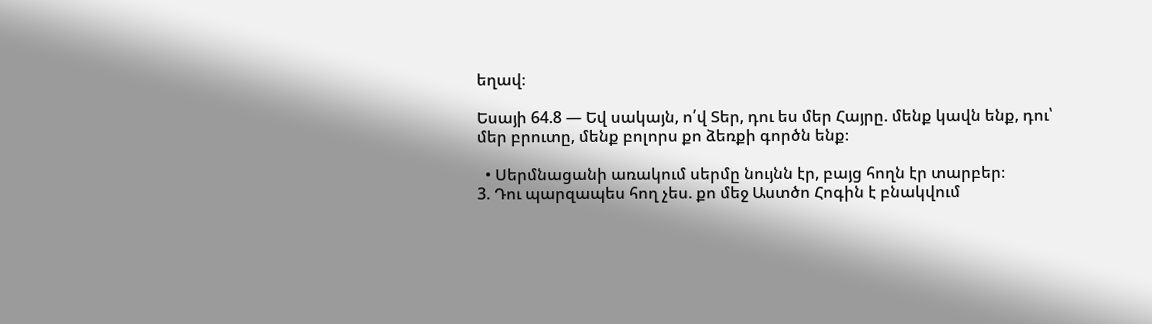եղավ։

Եսայի 64.8 — Եվ սակայն, ո՛վ Տեր, դու ես մեր Հայրը. մենք կավն ենք, դու՝ մեր բրուտը, մենք բոլորս քո ձեռքի գործն ենք։

  • Սերմնացանի առակում սերմը նույնն էր, բայց հողն էր տարբեր։
3. Դու պարզապես հող չես. քո մեջ Աստծո Հոգին է բնակվում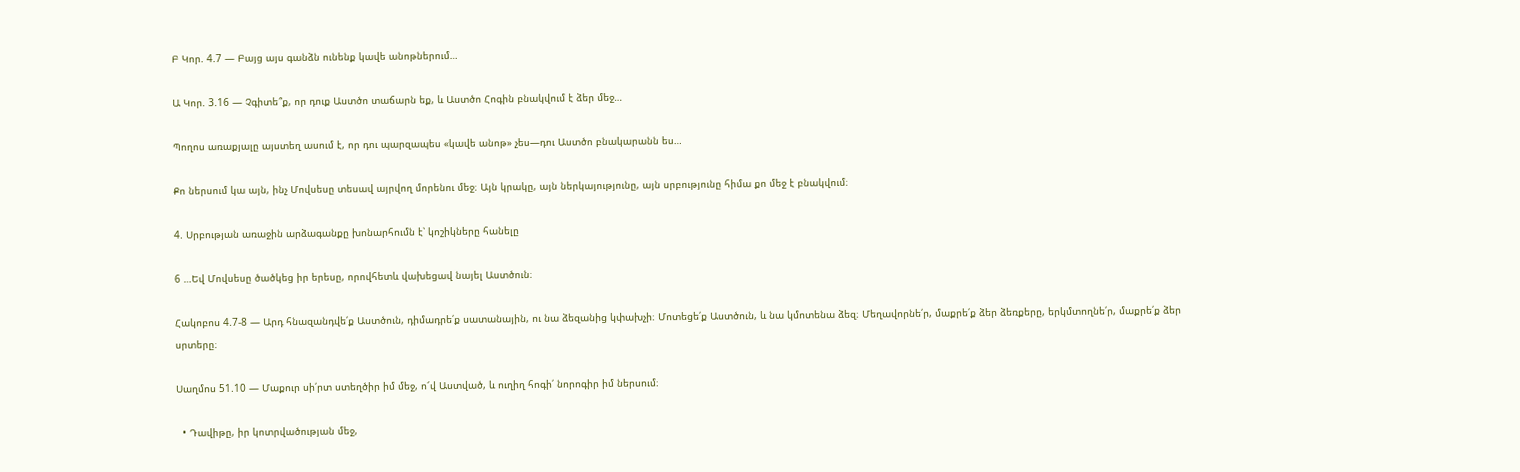Բ Կոր. 4.7 — Բայց այս գանձն ունենք կավե անոթներում…

Ա Կոր. 3.16 — Չգիտե՞ք, որ դուք Աստծո տաճարն եք, և Աստծո Հոգին բնակվում է ձեր մեջ…

Պողոս առաքյալը այստեղ ասում է, որ դու պարզապես «կավե անոթ» չես—դու Աստծո բնակարանն ես…

Քո ներսում կա այն, ինչ Մովսեսը տեսավ այրվող մորենու մեջ։ Այն կրակը, այն ներկայությունը, այն սրբությունը հիմա քո մեջ է բնակվում։

4. Սրբության առաջին արձագանքը խոնարհումն է՝ կոշիկները հանելը

6 …Եվ Մովսեսը ծածկեց իր երեսը, որովհետև վախեցավ նայել Աստծուն։

Հակոբոս 4.7-8 — Արդ հնազանդվե՛ք Աստծուն, դիմադրե՛ք սատանային, ու նա ձեզանից կփախչի։ Մոտեցե՛ք Աստծուն, և նա կմոտենա ձեզ։ Մեղավորնե՛ր, մաքրե՛ք ձեր ձեռքերը, երկմտողնե՛ր, մաքրե՛ք ձեր սրտերը։

Սաղմոս 51.10 — Մաքուր սի՛րտ ստեղծիր իմ մեջ, ո՜վ Աստված, և ուղիղ հոգի՛ նորոգիր իմ ներսում։

  • Դավիթը, իր կոտրվածության մեջ,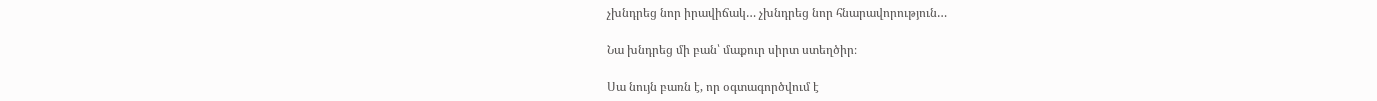չխնդրեց նոր իրավիճակ… չխնդրեց նոր հնարավորություն…

Նա խնդրեց մի բան՝ մաքուր սիրտ ստեղծիր։

Սա նույն բառն է, որ օգտագործվում է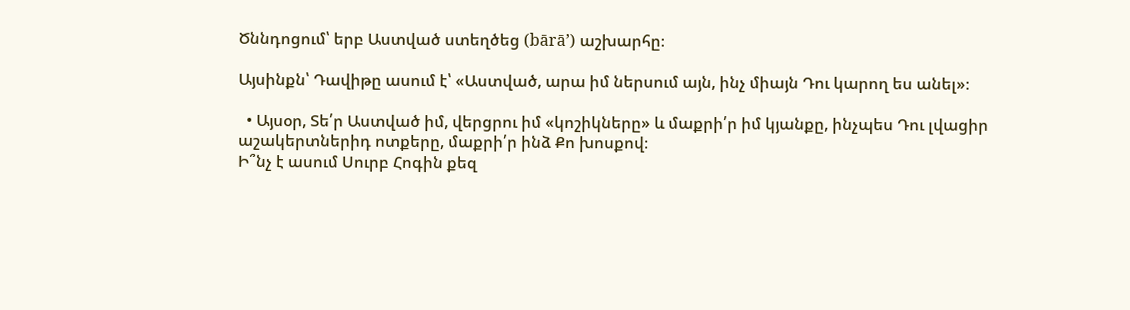Ծննդոցում՝ երբ Աստված ստեղծեց (bārā’) աշխարհը։

Այսինքն՝ Դավիթը ասում է՝ «Աստված, արա իմ ներսում այն, ինչ միայն Դու կարող ես անել»։

  • Այսօր, Տե՛ր Աստված իմ, վերցրու իմ «կոշիկները» և մաքրի՛ր իմ կյանքը, ինչպես Դու լվացիր աշակերտներիդ ոտքերը, մաքրի՛ր ինձ Քո խոսքով։
Ի՞նչ է ասում Սուրբ Հոգին քեզ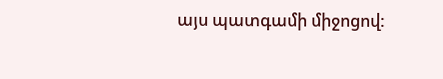այս պատգամի միջոցով: